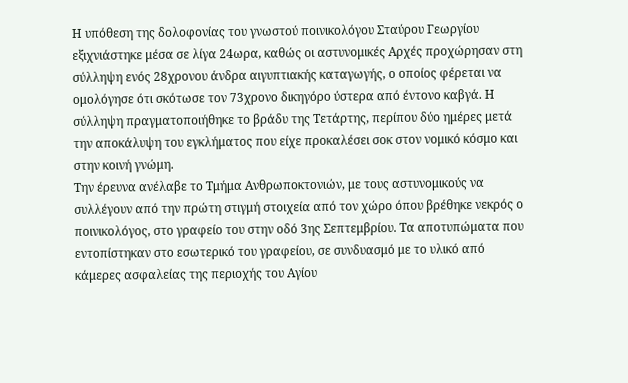Η υπόθεση της δολοφονίας του γνωστού ποινικολόγου Σταύρου Γεωργίου εξιχνιάστηκε μέσα σε λίγα 24ωρα, καθώς οι αστυνομικές Αρχές προχώρησαν στη σύλληψη ενός 28χρονου άνδρα αιγυπτιακής καταγωγής, ο οποίος φέρεται να ομολόγησε ότι σκότωσε τον 73χρονο δικηγόρο ύστερα από έντονο καβγά. Η σύλληψη πραγματοποιήθηκε το βράδυ της Τετάρτης, περίπου δύο ημέρες μετά την αποκάλυψη του εγκλήματος που είχε προκαλέσει σοκ στον νομικό κόσμο και στην κοινή γνώμη.
Την έρευνα ανέλαβε το Τμήμα Ανθρωποκτονιών, με τους αστυνομικούς να συλλέγουν από την πρώτη στιγμή στοιχεία από τον χώρο όπου βρέθηκε νεκρός ο ποινικολόγος, στο γραφείο του στην οδό 3ης Σεπτεμβρίου. Τα αποτυπώματα που εντοπίστηκαν στο εσωτερικό του γραφείου, σε συνδυασμό με το υλικό από κάμερες ασφαλείας της περιοχής του Αγίου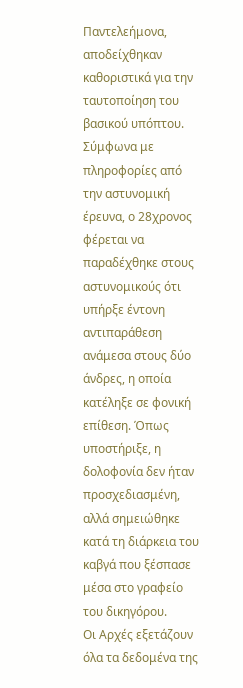Παντελεήμονα, αποδείχθηκαν καθοριστικά για την ταυτοποίηση του βασικού υπόπτου.
Σύμφωνα με πληροφορίες από την αστυνομική έρευνα, ο 28χρονος φέρεται να παραδέχθηκε στους αστυνομικούς ότι υπήρξε έντονη αντιπαράθεση ανάμεσα στους δύο άνδρες, η οποία κατέληξε σε φονική επίθεση. Όπως υποστήριξε, η δολοφονία δεν ήταν προσχεδιασμένη, αλλά σημειώθηκε κατά τη διάρκεια του καβγά που ξέσπασε μέσα στο γραφείο του δικηγόρου.
Οι Αρχές εξετάζουν όλα τα δεδομένα της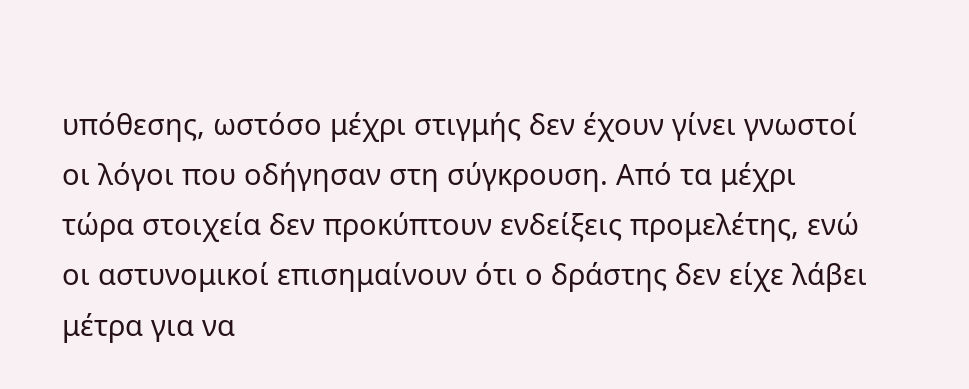υπόθεσης, ωστόσο μέχρι στιγμής δεν έχουν γίνει γνωστοί οι λόγοι που οδήγησαν στη σύγκρουση. Από τα μέχρι τώρα στοιχεία δεν προκύπτουν ενδείξεις προμελέτης, ενώ οι αστυνομικοί επισημαίνουν ότι ο δράστης δεν είχε λάβει μέτρα για να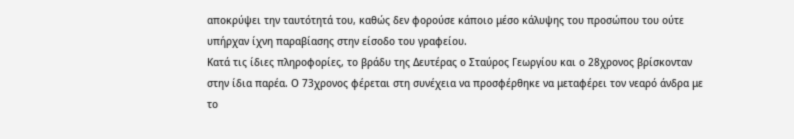αποκρύψει την ταυτότητά του, καθώς δεν φορούσε κάποιο μέσο κάλυψης του προσώπου του ούτε υπήρχαν ίχνη παραβίασης στην είσοδο του γραφείου.
Κατά τις ίδιες πληροφορίες, το βράδυ της Δευτέρας ο Σταύρος Γεωργίου και ο 28χρονος βρίσκονταν στην ίδια παρέα. Ο 73χρονος φέρεται στη συνέχεια να προσφέρθηκε να μεταφέρει τον νεαρό άνδρα με το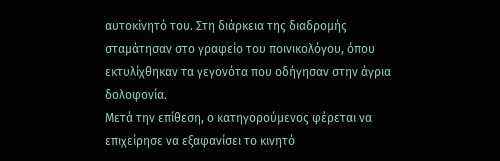αυτοκίνητό του. Στη διάρκεια της διαδρομής σταμάτησαν στο γραφείο του ποινικολόγου, όπου εκτυλίχθηκαν τα γεγονότα που οδήγησαν στην άγρια δολοφονία.
Μετά την επίθεση, ο κατηγορούμενος φέρεται να επιχείρησε να εξαφανίσει το κινητό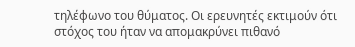τηλέφωνο του θύματος. Οι ερευνητές εκτιμούν ότι στόχος του ήταν να απομακρύνει πιθανό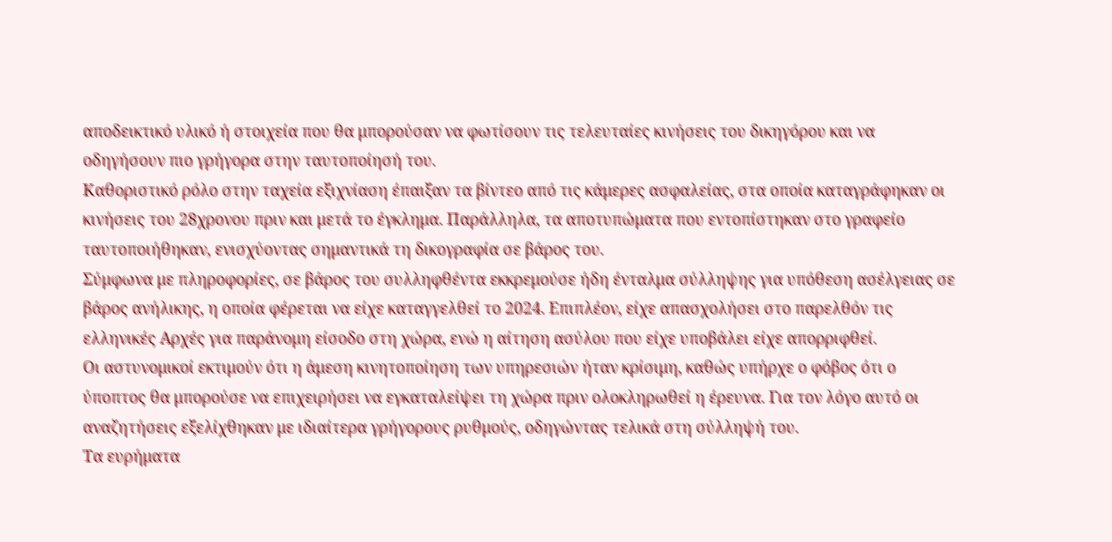αποδεικτικό υλικό ή στοιχεία που θα μπορούσαν να φωτίσουν τις τελευταίες κινήσεις του δικηγόρου και να οδηγήσουν πιο γρήγορα στην ταυτοποίησή του.
Καθοριστικό ρόλο στην ταχεία εξιχνίαση έπαιξαν τα βίντεο από τις κάμερες ασφαλείας, στα οποία καταγράφηκαν οι κινήσεις του 28χρονου πριν και μετά το έγκλημα. Παράλληλα, τα αποτυπώματα που εντοπίστηκαν στο γραφείο ταυτοποιήθηκαν, ενισχύοντας σημαντικά τη δικογραφία σε βάρος του.
Σύμφωνα με πληροφορίες, σε βάρος του συλληφθέντα εκκρεμούσε ήδη ένταλμα σύλληψης για υπόθεση ασέλγειας σε βάρος ανήλικης, η οποία φέρεται να είχε καταγγελθεί το 2024. Επιπλέον, είχε απασχολήσει στο παρελθόν τις ελληνικές Αρχές για παράνομη είσοδο στη χώρα, ενώ η αίτηση ασύλου που είχε υποβάλει είχε απορριφθεί.
Οι αστυνομικοί εκτιμούν ότι η άμεση κινητοποίηση των υπηρεσιών ήταν κρίσιμη, καθώς υπήρχε ο φόβος ότι ο ύποπτος θα μπορούσε να επιχειρήσει να εγκαταλείψει τη χώρα πριν ολοκληρωθεί η έρευνα. Για τον λόγο αυτό οι αναζητήσεις εξελίχθηκαν με ιδιαίτερα γρήγορους ρυθμούς, οδηγώντας τελικά στη σύλληψή του.
Τα ευρήματα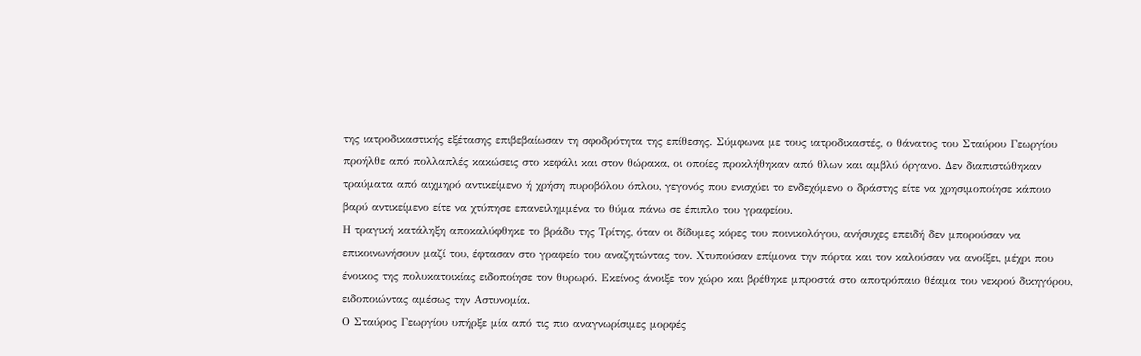της ιατροδικαστικής εξέτασης επιβεβαίωσαν τη σφοδρότητα της επίθεσης. Σύμφωνα με τους ιατροδικαστές, ο θάνατος του Σταύρου Γεωργίου προήλθε από πολλαπλές κακώσεις στο κεφάλι και στον θώρακα, οι οποίες προκλήθηκαν από θλων και αμβλύ όργανο. Δεν διαπιστώθηκαν τραύματα από αιχμηρό αντικείμενο ή χρήση πυροβόλου όπλου, γεγονός που ενισχύει το ενδεχόμενο ο δράστης είτε να χρησιμοποίησε κάποιο βαρύ αντικείμενο είτε να χτύπησε επανειλημμένα το θύμα πάνω σε έπιπλο του γραφείου.
Η τραγική κατάληξη αποκαλύφθηκε το βράδυ της Τρίτης, όταν οι δίδυμες κόρες του ποινικολόγου, ανήσυχες επειδή δεν μπορούσαν να επικοινωνήσουν μαζί του, έφτασαν στο γραφείο του αναζητώντας τον. Χτυπούσαν επίμονα την πόρτα και τον καλούσαν να ανοίξει, μέχρι που ένοικος της πολυκατοικίας ειδοποίησε τον θυρωρό. Εκείνος άνοιξε τον χώρο και βρέθηκε μπροστά στο αποτρόπαιο θέαμα του νεκρού δικηγόρου, ειδοποιώντας αμέσως την Αστυνομία.
Ο Σταύρος Γεωργίου υπήρξε μία από τις πιο αναγνωρίσιμες μορφές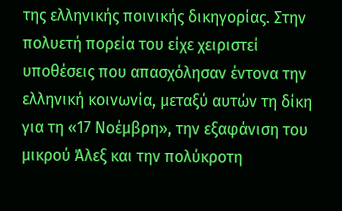της ελληνικής ποινικής δικηγορίας. Στην πολυετή πορεία του είχε χειριστεί υποθέσεις που απασχόλησαν έντονα την ελληνική κοινωνία, μεταξύ αυτών τη δίκη για τη «17 Νοέμβρη», την εξαφάνιση του μικρού Άλεξ και την πολύκροτη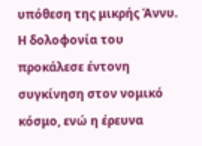υπόθεση της μικρής Άννυ. Η δολοφονία του προκάλεσε έντονη συγκίνηση στον νομικό κόσμο, ενώ η έρευνα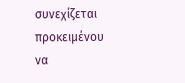συνεχίζεται προκειμένου να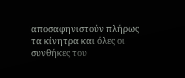αποσαφηνιστούν πλήρως τα κίνητρα και όλες οι συνθήκες του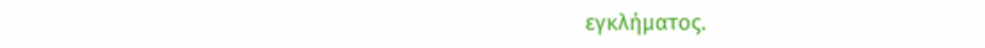εγκλήματος.